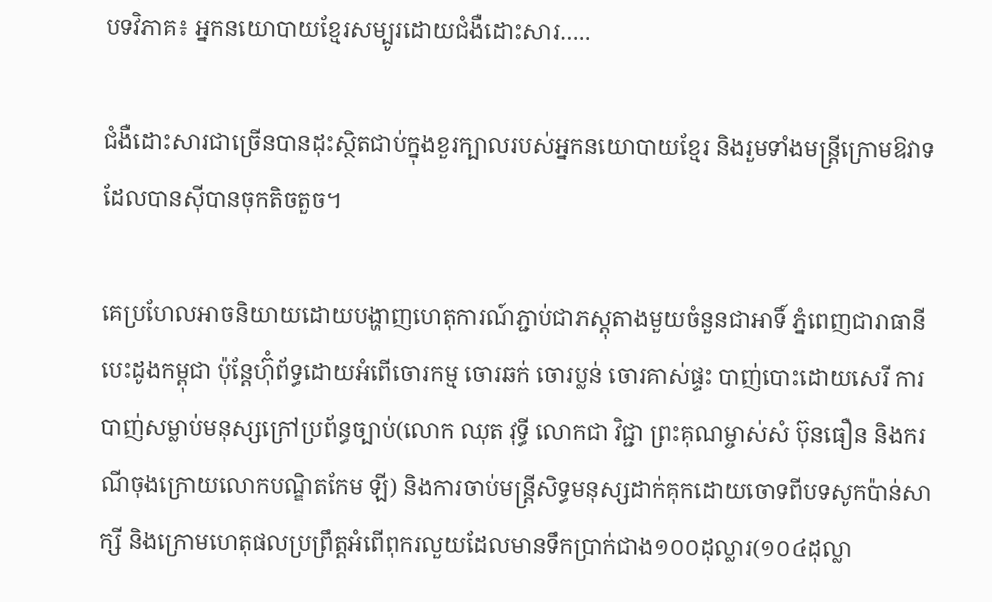បទវិភាគ៖ អ្នកនយោបាយខ្មែរសម្បូរដោយជំងឺដោះសារ…..

ជំងឺដោះសារជាច្រើនបានដុះស្ថិតជាប់ក្នុងខួរក្បាលរបស់អ្នកនយោបាយខ្មែរ និងរួមទាំងមន្ដ្រីក្រោមឱវាទដែលបានស៊ីបានចុកតិចតួច។

គេប្រហែលអាចនិយាយដោយបង្ហាញហេតុការណ៍ភ្ជាប់ជាភស្តុតាងមួយចំនួនជាអាទិ៍ ភ្នំពេញជារាធានីបេះដូងកម្ពុជា ប៉ុន្តែហ៊ុំព័ទ្ធដោយអំពើចោរកម្ម ចោរឆក់ ចោរប្លន់ ចោរគាស់ផ្ទះ បាញ់បោះដោយសេរី ការបាញ់សម្លាប់មនុស្សក្រៅប្រព័ន្ធច្បាប់(លោក ឈុត វុទ្ធី លោកជា វិជ្ជា ព្រះគុណម្ចាស់សំ ប៊ុនធឿន និងករណីចុងក្រោយលោកបណ្ឌិតកែម ឡី) និងការចាប់មន្ដ្រីសិទ្ធមនុស្សដាក់គុកដោយចោទពីបទសូកប៉ាន់សាក្សី និងក្រោមហេតុផលប្រព្រឹត្តអំពើពុករលួយដែលមានទឹកប្រាក់ជាង១០០ដុល្លារ(១០៤ដុល្លា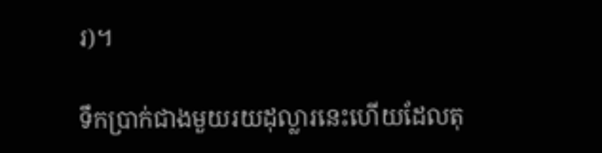រ)។

ទឹកប្រាក់ជាងមួយរយដុល្លារនេះហើយដែលតុ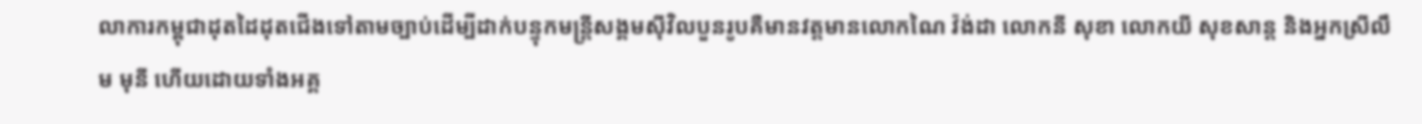លាការកម្ពុជាដុតដៃដុតជើងទៅតាមច្បាប់ដើម្បីដាក់បន្ទុកមន្ដ្រីសង្គមស៊ីវិលបួនរូបគឺមានវត្តមានលោកណៃ វ៉ង់ដា លោកនី សុខា លោកយី សុខសាន្ត និងអ្នកស្រីលឹម មុនី ហើយដោយទាំងអគ្គ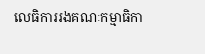លេធិការរងគណៈកម្មាធិកា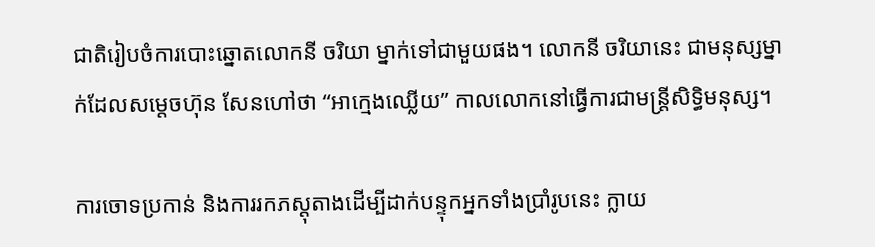ជាតិរៀបចំការបោះឆ្នោតលោកនី ចរិយា ម្នាក់ទៅជាមួយផង។ លោកនី ចរិយានេះ ជាមនុស្សម្នាក់ដែលសម្តេចហ៊ុន សែនហៅថា “អាក្មេងឈ្លើយ” កាលលោកនៅធ្វើការជាមន្ដ្រីសិទ្ធិមនុស្ស។

ការចោទប្រកាន់ និងការរកភស្តុតាងដើម្បីដាក់បន្ទុកអ្នកទាំងប្រាំរូបនេះ ក្លាយ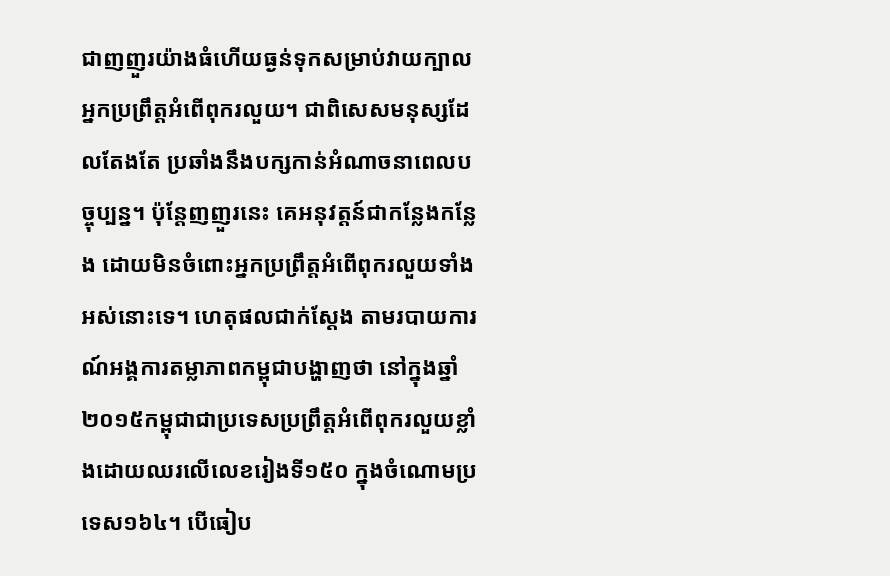ជាញញួរយ៉ាងធំហើយធ្ងន់ទុកសម្រាប់វាយក្បាលអ្នកប្រព្រឹត្តអំពើពុករលួយ។ ជាពិសេសមនុស្សដែលតែងតែ ប្រឆាំងនឹងបក្សកាន់អំណាចនាពេលបច្ចុប្បន្ន។ ប៉ុន្តែញញួរនេះ គេអនុវត្តន៍ជាកន្លែងកន្លែង ដោយមិនចំពោះអ្នកប្រព្រឹត្តអំពើពុករលួយទាំងអស់នោះទេ។ ហេតុផលជាក់ស្តែង តាមរបាយការណ៍អង្គការតម្លាភាពកម្ពុជាបង្ហាញថា នៅក្នុងឆ្នាំ២០១៥កម្ពុជាជាប្រទេសប្រព្រឹត្តអំពើពុករលួយខ្លាំងដោយឈរលើលេខរៀងទី១៥០ ក្នុងចំណោមប្រទេស១៦៤។ បើធៀប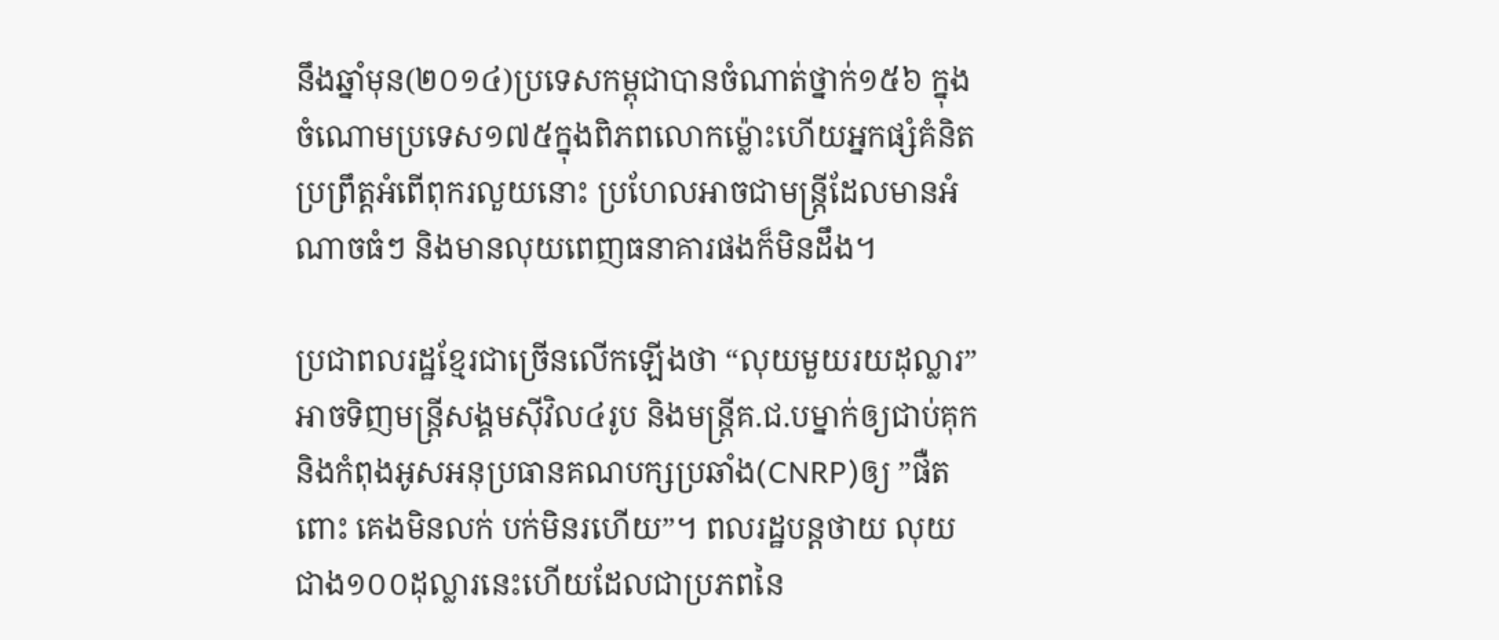នឹងឆ្នាំមុន(២០១៤)ប្រទេសកម្ពុជាបានចំណាត់ថ្នាក់១៥៦ ក្នុងចំណោមប្រទេស១៧៥ក្នុងពិភពលោកម៉្លោះហើយអ្នកផ្សំគំនិតប្រព្រឹត្តអំពើពុករលួយនោះ ប្រហែលអាចជាមន្ដ្រីដែលមានអំណាចធំៗ និងមានលុយពេញធនាគារផងក៏មិនដឹង។

ប្រជាពលរដ្ឋខ្មែរជាច្រើនលើកឡើងថា “លុយមួយរយដុល្លារ” អាចទិញមន្ដ្រីសង្គមស៊ីវិល៤រូប និងមន្ដ្រីគ.ជ.បម្នាក់ឲ្យជាប់គុក និងកំពុងអូសអនុប្រធានគណបក្សប្រឆាំង(CNRP)ឲ្យ ”ផឺតពោះ គេងមិនលក់ បក់មិនរហើយ”។ ពលរដ្ឋបន្តថាយ លុយជាង១០០ដុល្លារនេះហើយដែលជាប្រភពនៃ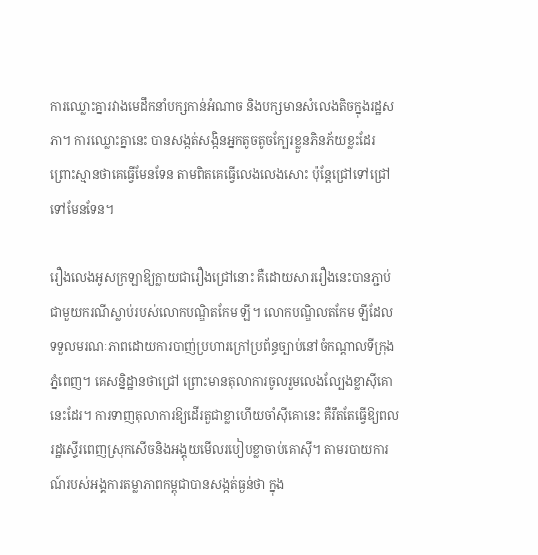ការឈ្លោះគ្នារវាងមេដឹកនាំបក្សកាន់អំណាច និងបក្សមានសំលេងតិចក្នុងរដ្ឋសភា។ ការឈ្លោះគ្នានេះ បានសង្កត់សង្កិនអ្នកតូចតូចក្បែរខ្លួនភិនភ័យខ្លះដែរ ព្រោះស្មានថាគេធ្វើមែនទែន តាមពិតគេធ្វើលេងលេងសោះ ប៉ុន្តែជ្រៅទៅជ្រៅទៅមែនទែន។

រឿងលេងអូសក្រឡាឱ្យក្លាយជារឿងជ្រៅនោះ គឺដោយសាររឿងនេះបានភ្ជាប់ជាមួយករណីស្លាប់របស់លោកបណ្ឌិតកែម ឡី។ លោកបណ្ឌិលតកែម ឡីដែលទទួលមរណៈភាពដោយការបាញ់ប្រហារក្រៅប្រព័ន្ធច្បាប់នៅចំកណ្តាលទីក្រុងភ្នំពេញ។ គេសន្និដ្ឋានថាជ្រៅ ព្រោះមានតុលាការចូលរួមលេងល្បែងខ្លាស៊ីគោនេះដែរ។ ការទាញតុលាការឱ្យដើរតួជាខ្លាហើយចាំស៊ីគោនេះ គឺរឹតតែធ្វើឱ្យពលរដ្ឋស្ទើរពេញស្រុកសើចនិងអង្គុយមើលរបៀបខ្លាចាប់គោស៊ី។ តាមរបាយការណ៍របស់អង្គការតម្លាភាពកម្ពុជាបានសង្កត់ធ្ងន់ថា ក្នុង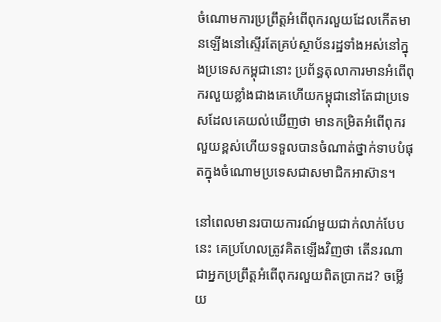ចំណោមការប្រព្រឹត្តអំពើពុករលួយដែលកើតមានឡើងនៅស្ទើរតែគ្រប់ស្ថាប័នរដ្ឋទាំងអស់នៅក្នុងប្រទេសកម្ពុជានោះ ប្រព័ន្ធតុលាការមានអំពើពុករលួយខ្លាំងជាងគេហើយកម្ពុជានៅតែជាប្រទេសដែលគេយល់ឃើញថា មានកម្រិតអំពើពុករលួយខ្ពស់ហើយទទួលបានចំណាត់ថ្នាក់ទាបបំផុតក្នុងចំណោមប្រទេសជាសមាជិកអាស៊ាន។

នៅពេលមានរបាយការណ៍មួយជាក់លាក់បែបនេះ គេប្រហែលត្រូវគិតឡើងវិញថា តើនរណាជាអ្នកប្រព្រឹត្តអំពើពុករលួយពិតប្រាកដ? ចម្លើយ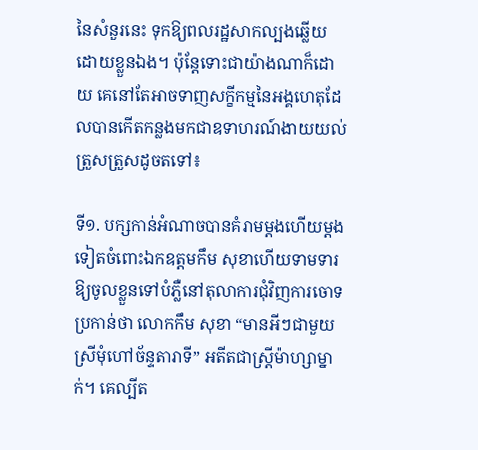នៃសំនួរនេះ ទុកឱ្យពលរដ្ឋសាកល្បងឆ្លើយ ដោយខ្លួនឯង។ ប៉ុន្តែទោះជាយ៉ាងណាក៏ដោយ គេនៅតែអាចទាញសក្ខីកម្មនៃអង្គហេតុដែលបានកើតកន្លងមកជាឧទាហរណ៍ងាយយល់ត្រួសត្រួសដូចតទៅ៖

ទី១. បក្សកាន់អំណាចបានគំរាមម្តងហើយម្តងទៀតចំពោះឯកឧត្តមកឹម សុខាហើយទាមទារឱ្យចូលខ្លួនទៅបំភ្លឺនៅតុលាការជុំវិញការចោទប្រកាន់ថា លោកកឹម សុខា “មានអីៗជាមួយស្រីមុំហៅច័ន្ទតារាទី” អតីតជាស្ដ្រីម៉ាហ្សាម្នាក់។ គេល្បីត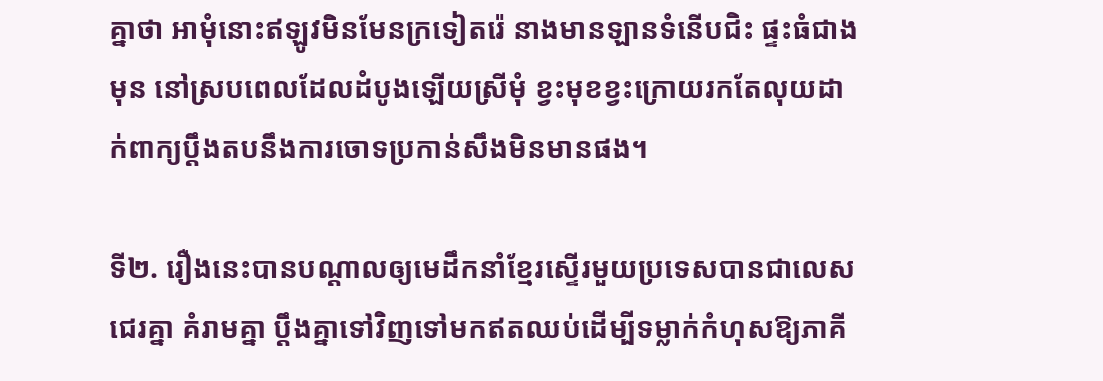គ្នាថា អាមុំនោះឥឡូវមិនមែនក្រទៀតរ៉េ នាងមានឡានទំនើបជិះ ផ្ទះធំជាងមុន នៅស្របពេលដែលដំបូងឡើយស្រីមុំ ខ្វះមុខខ្វះក្រោយរកតែលុយដាក់ពាក្យប្ដឹងតបនឹងការចោទប្រកាន់សឹងមិនមានផង។

ទី២. រឿងនេះបានបណ្តាលឲ្យមេដឹកនាំខ្មែរស្ទើរមួយប្រទេសបានជាលេសជេរគ្នា គំរាមគ្នា ប្តឹងគ្នាទៅវិញទៅមកឥតឈប់ដើម្បីទម្លាក់កំហុសឱ្យភាគី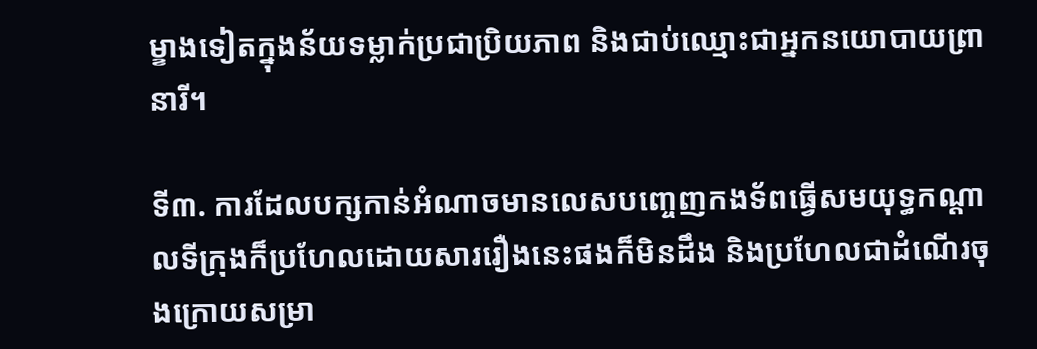ម្ខាងទៀតក្នុងន័យទម្លាក់ប្រជាប្រិយភាព និងជាប់ឈ្មោះជាអ្នកនយោបាយព្រានារី។

ទី៣. ការដែលបក្សកាន់អំណាចមានលេសបញ្ចេញកងទ័ពធ្វើសមយុទ្ធកណ្តាលទីក្រុងក៏ប្រហែលដោយសាររឿងនេះផងក៏មិនដឹង និងប្រហែលជាដំណើរចុងក្រោយសម្រា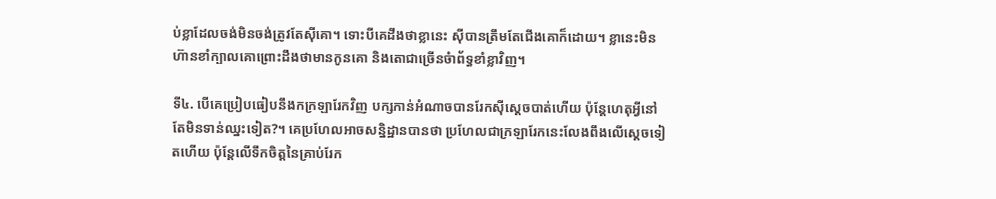ប់ខ្លាដែលចង់មិនចង់ត្រូវតែស៊ីគោ។ ទោះបីគេដឹងថាខ្លានេះ ស៊ីបានត្រឹមតែជើងគោក៏ដោយ។ ខ្លានេះមិនហ៊ានខាំក្បាលគោព្រោះដឹងថាមានកូនគោ និងតោជាច្រើនចំាព័ទ្ធខាំខ្លាវិញ។

ទី៤. បើគេប្រៀបធៀបនឹងកក្រឡារែកវិញ បក្សកាន់អំណាចបានរែកស៊ីស្តេចបាត់ហើយ ប៉ុន្តែហេតុអ្វីនៅតែមិនទាន់ឈ្នះទៀត?។ គេប្រហែលអាចសន្និដ្ឋានបានថា ប្រហែលជាក្រឡារែកនេះលែងពឹងលើស្តេចទៀតហើយ ប៉ុន្តែលើទឹកចិត្តនៃគ្រាប់រែក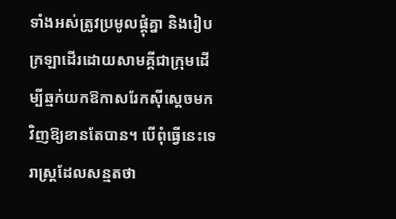ទាំងអស់ត្រូវប្រមូលផ្តុំគ្នា និងរៀបក្រឡាដើរដោយសាមគ្គីជាក្រុមដើម្បីឆ្មក់យកឱកាសរែកស៊ីស្តេចមកវិញឱ្យខានតែបាន។ បើពុំធ្វើនេះទេ រាស្ដ្រដែលសន្មតថា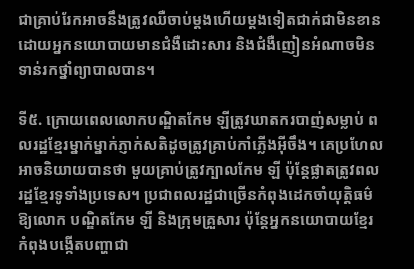ជាគ្រាប់រែកអាចនឹងត្រូវឈឺចាប់ម្តងហើយម្តងទៀតជាក់ជាមិនខានដោយអ្នកនយោបាយមានជំងឺដោះសារ និងជំងឺញៀនអំណាចមិនទាន់រកថ្នាំព្យាបាលបាន។

ទី៥. ក្រោយពេលលោកបណ្ឌិតកែម ឡីត្រូវឃាតករបាញ់សម្លាប់ ពលរដ្ឋខ្មែរម្នាក់ម្នាក់ភ្ញាក់សតិដូចត្រូវគ្រាប់កាំភ្លើងអ៊ីចឹង។ គេប្រហែលអាចនិយាយបានថា មួយគ្រាប់ត្រូវក្បាលកែម ឡី ប៉ុន្តែផ្លាតត្រូវពលរដ្ឋខ្មែរទូទាំងប្រទេស។ ប្រជាពលរដ្ឋជាច្រើនកំពុងដេកចាំយុត្តិធម៌ឱ្យលោក បណ្ឌិតកែម ឡី និងក្រុមគ្រួសារ ប៉ុន្តែអ្នកនយោបាយខ្មែរកំពុងបង្កើតបញ្ហាជា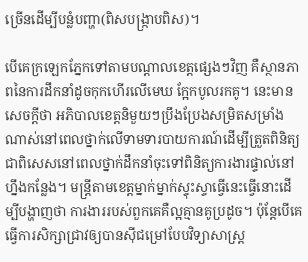ច្រើនដើម្បីបន្លំបញ្ហា(ពិសបង្ក្រាបពិស)។

បើគេក្រឡេកភ្នែកទៅតាមបណ្តាលខេត្តផ្សេងៗវិញ គឺស្ថានភាពនៃការដឹកនាំដូចកុកហើរលើមេឃ ក្អែកបូលរកគូ។ នេះមានសេចក្តីថា អភិបាលខេត្តនិមួយៗប្រឹងប្រែងសម្រិតសម្រាំងណាស់នៅពេលថ្នាក់លើទាមទារបាយការណ៍ដើម្បីត្រួតពិនិត្យ ជាពិសេសនៅពេលថ្នាក់ដឹកនាំចុះទៅពិនិត្យការងារផ្ទាល់នៅហ្នឹងកន្លែង។ មន្ត្រីតាមខេត្តម្នាក់ម្នាក់ស្ទុះស្ទាធ្វើនេះធ្វើនោះដើម្បីបង្ហាញថា ការងាររបស់ពួកគេគឺល្អគ្មានគូប្រដូច។ ប៉ុន្តែបើគេធ្វើការសិក្សាជ្រាវឲ្យបានស៊ីជម្រៅបែបវិទ្យាសាស្ដ្រ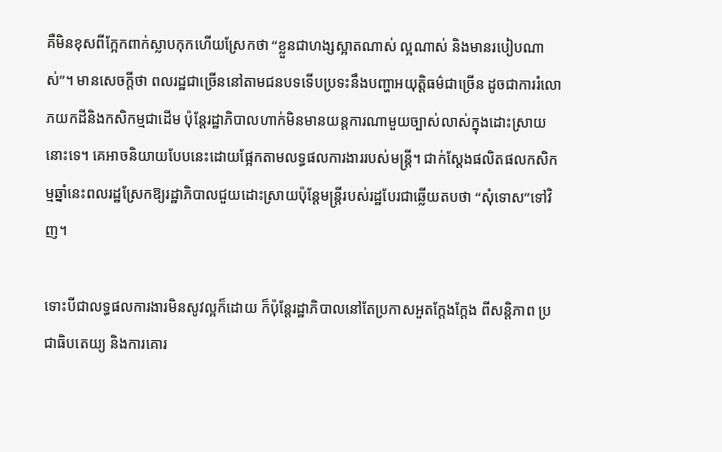គឺមិនខុសពីក្អែកពាក់ស្លាបកុកហើយស្រែកថា “ខ្លួនជាហង្សស្អាតណាស់ ល្អណាស់ និងមានរបៀបណាស់”។ មានសេចក្តីថា ពលរដ្ឋជាច្រើននៅតាមជនបទទើបប្រទះនឹងបញ្ហាអយុត្តិធម៌ជាច្រើន ដូចជាការរំលោភយកដីនិងកសិកម្មជាដើម ប៉ុន្តែរដ្ឋាភិបាលហាក់មិនមានយន្តការណាមួយច្បាស់លាស់ក្នុងដោះស្រាយនោះទេ។ គេអាចនិយាយបែបនេះដោយផ្អែកតាមលទ្ធផលការងាររបស់មន្ត្រី។ ជាក់ស្តែងផលិតផលកសិកម្មឆ្នាំនេះពលរដ្ឋស្រែកឱ្យរដ្ឋាភិបាលជួយដោះស្រាយប៉ុន្តែមន្ដ្រីរបស់រដ្ឋបែរជាឆ្លើយតបថា “សុំទោស”ទៅវិញ។

ទោះបីជាលទ្ធផលការងារមិនសូវល្អក៏ដោយ ក៏ប៉ុន្តែរដ្ឋាភិបាលនៅតែប្រកាសអួតក្តែងក្តែង ពីសន្តិភាព ប្រជាធិបតេយ្យ និងការគោរ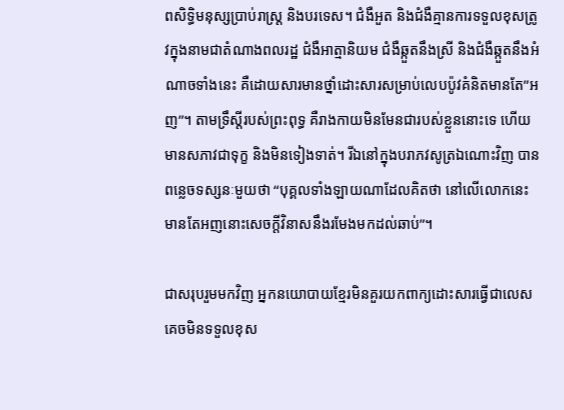ពសិទ្ធិមនុស្សប្រាប់រាស្ដ្រ និងបរទេស។ ជំងឺអួត និងជំងឺគ្មានការទទួលខុសត្រូវក្នុងនាមជាតំណាងពលរដ្ឋ ជំងឺអាត្មានិយម ជំងឺឆ្កួតនឹងស្រី និងជំងឺឆ្កួតនឹងអំណាចទាំងនេះ គឺដោយសារមានថ្នាំដោះសារសម្រាប់លេបប៉ូវគំនិតមានតែ”អញ”។ តាមទ្រឹស្តីរបស់ព្រះពុទ្ធ គឺរាងកាយមិនមែនជារបស់ខ្លួននោះទេ ហើយមានសភាវជាទុក្ខ និងមិនទៀងទាត់។ រីឯនៅក្នុងបរាភវសូត្រឯណោះវិញ បានពន្លេចទស្សនៈមួយថា “បុគ្គលទាំងឡាយណាដែលគិតថា នៅលើលោកនេះមានតែអញនោះសេចក្តីវិនាសនឹងរមែងមកដល់ឆាប់”។

ជាសរុបរួមមកវិញ អ្នកនយោបាយខ្មែរមិនគួរយកពាក្យដោះសារធ្វើជាលេសគេចមិនទទួលខុស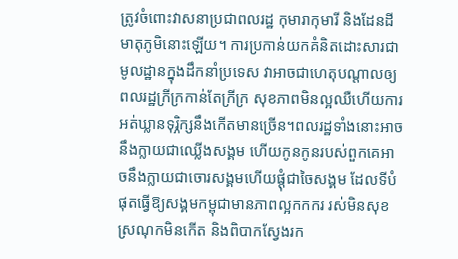ត្រូវចំពោះវាសនាប្រជាពលរដ្ឋ កុមារាកុមារី និងដែនដីមាតុភូមិនោះឡើយ។ ការប្រកាន់យកគំនិតដោះសារជាមូលដ្ឋានក្នុងដឹកនាំប្រទេស វាអាចជាហេតុបណ្តាលឲ្យពលរដ្ឋក្រីក្រកាន់តែក្រីក្រ សុខភាពមិនល្អឈឺហើយការអត់ឃ្លានទុរ្ភិក្សនឹងកើតមានច្រើន។ពលរដ្ឋទាំងនោះអាចនឹងក្លាយជាឈ្លើងសង្គម ហើយកូនកូនរបស់ពួកគេអាចនឹងក្លាយជាចោរសង្គមហើយផ្តុំជាចៃសង្គម ដែលទីបំផុតធ្វើឱ្យសង្គមកម្ពុជាមានភាពល្អកកករ រស់មិនសុខស្រណុកមិនកើត និងពិបាកស្វែងរក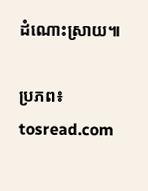ដំណោះស្រាយ៕

ប្រភព៖ tosread.com